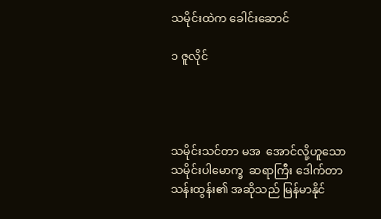သမိုင်းထဲက ခေါင်းဆောင်

၁ ဇူလိုင်




သမိုင်းသင်တာ မအ  အောင်လို့ဟူသော  သမိုင်းပါမောက္ခ  ဆရာကြီး ဒေါက်တာသန်းထွန်း၏ အဆိုသည် မြန်မာနိုင်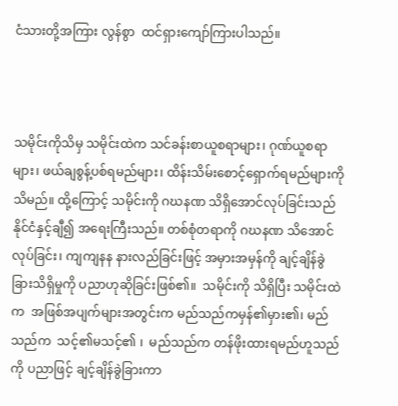ငံသားတို့အကြား လွန်စွာ  ထင်ရှားကျော်ကြားပါသည်။



သမိုင်းကိုသိမှ သမိုင်းထဲက သင်ခန်းစာယူစရာများ၊ ဂုဏ်ယူစရာများ၊ ဖယ်ချစွန့်ပစ်ရမည်များ၊ ထိန်းသိမ်းစောင့်ရှောက်ရမည်များကို သိမည်။ ထို့ကြောင့် သမိုင်းကို ဂဃနဏ သိရှိအောင်လုပ်ခြင်းသည် နိုင်ငံနှင့်ချီ၍ အရေးကြီးသည်။ တစ်စုံတရာကို ဂဃနဏ သိအောင်လုပ်ခြင်း၊ ကျကျနန နားလည်ခြင်းဖြင့် အမှားအမှန်ကို ချင့်ချိန်ခွဲခြားသိရှိမှုကို ပညာဟုဆိုခြင်းဖြစ်၏။  သမိုင်းကို သိရှိပြီး သမိုင်းထဲက  အဖြစ်အပျက်များအတွင်းက မည်သည်ကမှန်၏မှား၏၊ မည်သည်က  သင့်၏မသင့်၏ ၊  မည်သည်က တန်ဖိုးထားရမည်ဟူသည်ကို ပညာဖြင့် ချင့်ချိန်ခွဲခြားကာ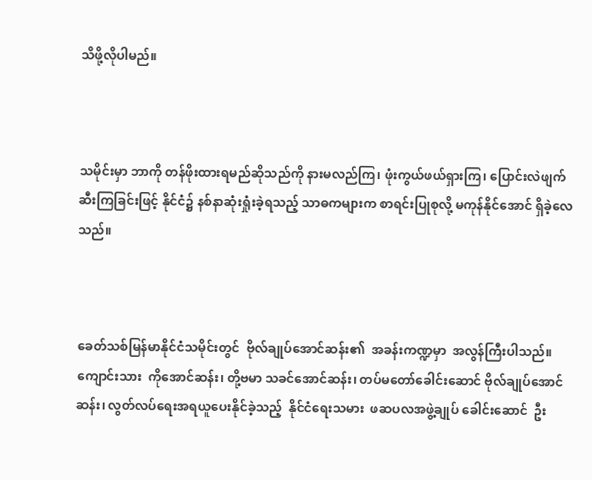သိဖို့လိုပါမည်။



သမိုင်းမှာ ဘာကို တန်ဖိုးထားရမည်ဆိုသည်ကို နားမလည်ကြ၊ ဖုံးကွယ်ဖယ်ရှားကြ၊ ပြောင်းလဲဖျက်ဆီးကြခြင်းဖြင့် နိုင်ငံ၌ နစ်နာဆုံးရှုံးခဲ့ရသည့် သာဓကများက စာရင်းပြုစုလို့ မကုန်နိုင်အောင် ရှိခဲ့လေသည်။



ခေတ်သစ်မြန်မာနိုင်ငံသမိုင်းတွင်  ဗိုလ်ချုပ်အောင်ဆန်း၏  အခန်းကဏ္ဍမှာ  အလွန်ကြီးပါသည်။  ကျောင်းသား  ကိုအောင်ဆန်း၊ တို့ဗမာ သခင်အောင်ဆန်း၊ တပ်မတော်ခေါင်းဆောင် ဗိုလ်ချုပ်အောင်ဆန်း၊ လွတ်လပ်ရေးအရယူပေးနိုင်ခဲ့သည့်  နိုင်ငံရေးသမား  ဖဆပလအဖွဲ့ချုပ် ခေါင်းဆောင်  ဦး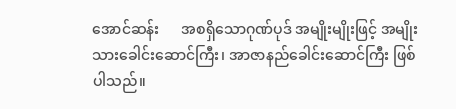အောင်ဆန်း      အစရှိသောဂုဏ်ပုဒ် အမျိုးမျိုးဖြင့် အမျိုးသားခေါင်းဆောင်ကြီး၊ အာဇာနည်ခေါင်းဆောင်ကြီး ဖြစ်ပါသည်။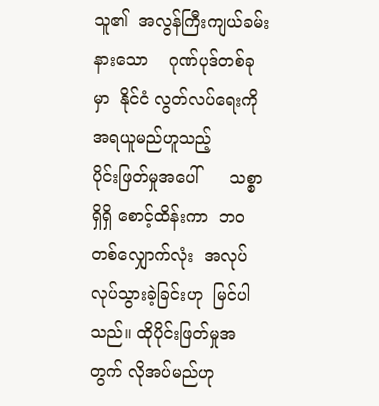သူ၏  အလွန်ကြီးကျယ်ခမ်းနားသော    ဂုဏ်ပုဒ်တစ်ခုမှာ  နိုင်ငံ လွတ်လပ်ရေးကို အရယူမည်ဟူသည့်      ပိုင်းဖြတ်မှုအပေါ်      သစ္စာရှိရှိ စောင့်ထိန်းကာ  ဘဝတစ်လျှောက်လုံး  အလုပ်လုပ်သွားခဲ့ခြင်းဟု  မြင်ပါ သည်။ ထိုပိုင်းဖြတ်မှုအတွက် လိုအပ်မည်ဟု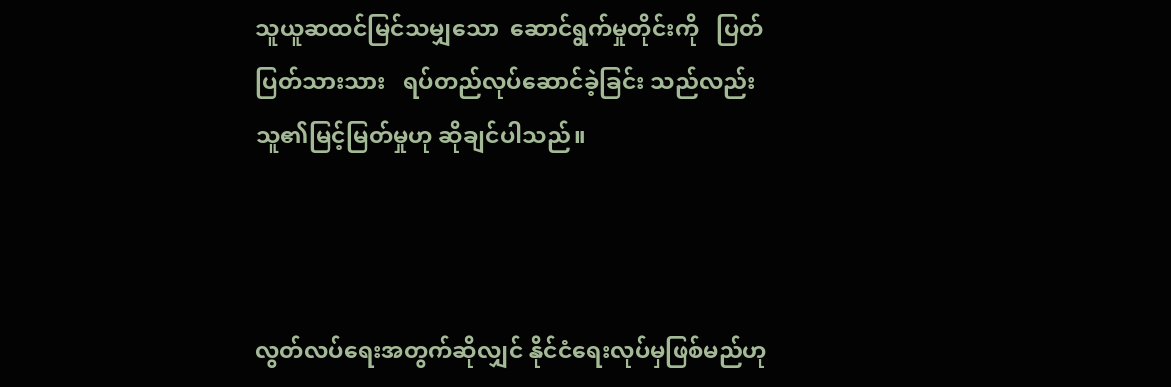သူယူဆထင်မြင်သမျှသော  ဆောင်ရွက်မှုတိုင်းကို   ပြတ်ပြတ်သားသား   ရပ်တည်လုပ်ဆောင်ခဲ့ခြင်း သည်လည်း သူ၏မြင့်မြတ်မှုဟု ဆိုချင်ပါသည်။



လွတ်လပ်ရေးအတွက်ဆိုလျှင် နိုင်ငံရေးလုပ်မှဖြစ်မည်ဟု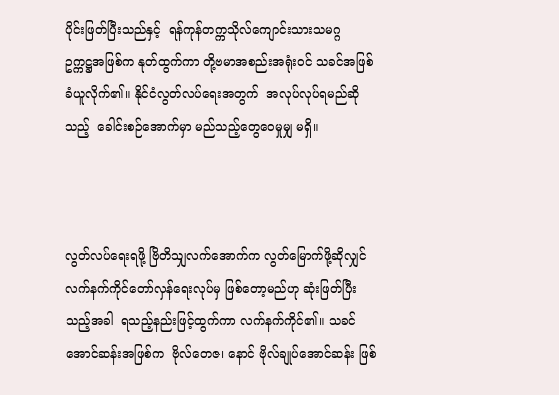ပိုင်းဖြတ်ပြီးသည်နှင့်  ရန်ကုန်တက္ကသိုလ်ကျောင်းသားသမဂ္ဂ      ဥက္ကဋ္ဌအဖြစ်က နုတ်ထွက်ကာ တို့ဗမာအစည်းအရုံးဝင် သခင်အဖြစ် ခံယူလိုက်၏။ နိုင်ငံလွတ်လပ်ရေးအတွက်  အလုပ်လုပ်ရမည်ဆိုသည့်  ခေါင်းစဉ်အောက်မှာ မည်သည့်တွေဝေမှုမျှ မရှိ။



လွတ်လပ်ရေးရဖို့ ဗြိတိသျှလက်အောက်က လွတ်မြောက်ဖို့ဆိုလျှင်  လက်နက်ကိုင်တော်လှန်ရေးလုပ်မှ ဖြစ်တော့မည်ဟု ဆုံးဖြတ်ပြီးသည့်အခါ  ရသည့်နည်းဖြင့်ထွက်ကာ လက်နက်ကိုင်၏။ သခင်အောင်ဆန်းအဖြစ်က  ဗိုလ်တေဇ၊ နောင် ဗိုလ်ချုပ်အောင်ဆန်း ဖြစ်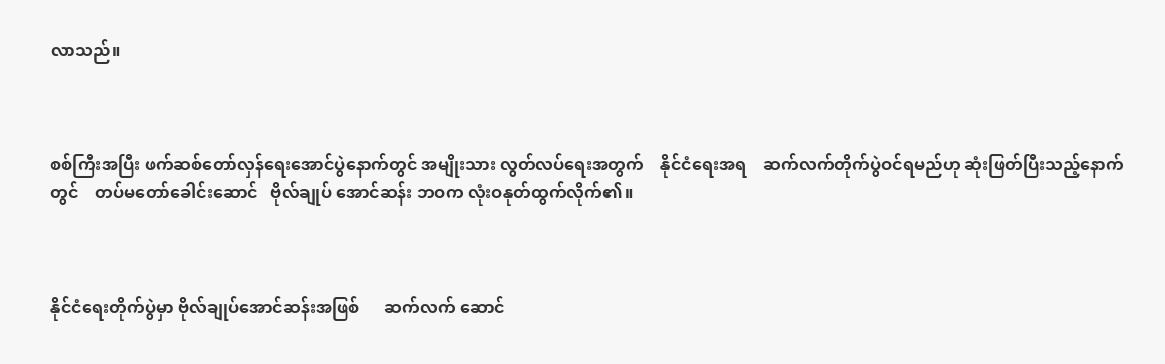လာသည်။



စစ်ကြီးအပြီး ဖက်ဆစ်တော်လှန်ရေးအောင်ပွဲနောက်တွင် အမျိုးသား လွတ်လပ်ရေးအတွက်    နိုင်ငံရေးအရ    ဆက်လက်တိုက်ပွဲဝင်ရမည်ဟု ဆုံးဖြတ်ပြီးသည့်နောက်တွင်    တပ်မတော်ခေါင်းဆောင်   ဗိုလ်ချုပ် အောင်ဆန်း ဘဝက လုံးဝနုတ်ထွက်လိုက်၏။



နိုင်ငံရေးတိုက်ပွဲမှာ ဗိုလ်ချုပ်အောင်ဆန်းအဖြစ်      ဆက်လက် ဆောင်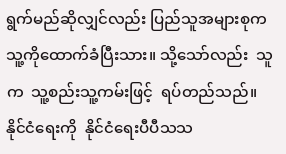ရွက်မည်ဆိုလျှင်လည်း ပြည်သူအများစုက သူ့ကိုထောက်ခံပြီးသား။ သို့သော်လည်း  သူက  သူ့စည်းသူ့ကမ်းဖြင့်  ရပ်တည်သည်။  နိုင်ငံရေးကို  နိုင်ငံရေးပီပီသသ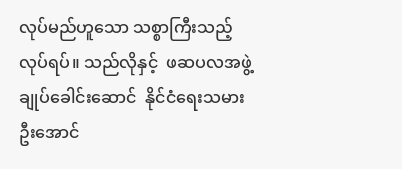လုပ်မည်ဟူသော သစ္စာကြီးသည့် လုပ်ရပ်။ သည်လိုနှင့်  ဖဆပလအဖွဲ့ချုပ်ခေါင်းဆောင်  နိုင်ငံရေးသမား  ဦးအောင်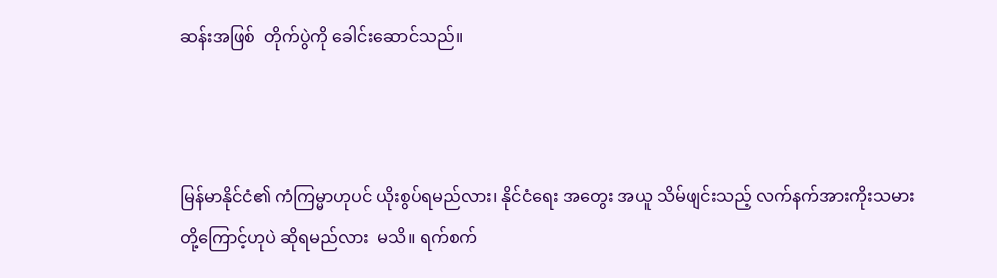ဆန်းအဖြစ်  တိုက်ပွဲကို ခေါင်းဆောင်သည်။



မြန်မာနိုင်ငံ၏ ကံကြမ္မာဟုပင် ယိုးစွပ်ရမည်လား၊ နိုင်ငံရေး အတွေး အယူ သိမ်ဖျင်းသည့် လက်နက်အားကိုးသမားတို့ကြောင့်ဟုပဲ ဆိုရမည်လား  မသိ။ ရက်စက်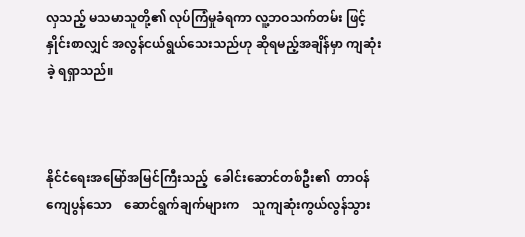လှသည့် မသမာသူတို့၏ လုပ်ကြံမှုခံရကာ လူ့ဘဝသက်တမ်း ဖြင့် နှိုင်းစာလျှင် အလွန်ငယ်ရွယ်သေးသည်ဟု ဆိုရမည့်အချိန်မှာ ကျဆုံးခဲ့ ရရှာသည်။



နိုင်ငံရေးအမြော်အမြင်ကြီးသည့်  ခေါင်းဆောင်တစ်ဦး၏  တာဝန် ကျေပွန်သော    ဆောင်ရွက်ချက်များက    သူကျဆုံးကွယ်လွန်သွား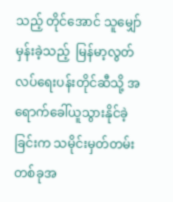သည့် တိုင်အောင် သူမျှော်မှန်းခဲ့သည့်  မြန်မာ့လွတ်လပ်ရေးပန်းတိုင်ဆီသို့ အရောက်ခေါ်ယူသွားနိုင်ခဲ့ခြင်းက သမိုင်းမှတ်တမ်းတစ်ခုအ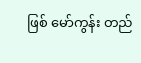ဖြစ် မော်ကွန်း တည်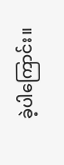ခဲ့ပါကြောင်း။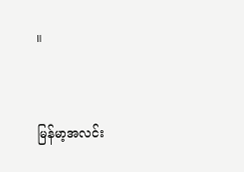။



မြန်မာ့အလင်း